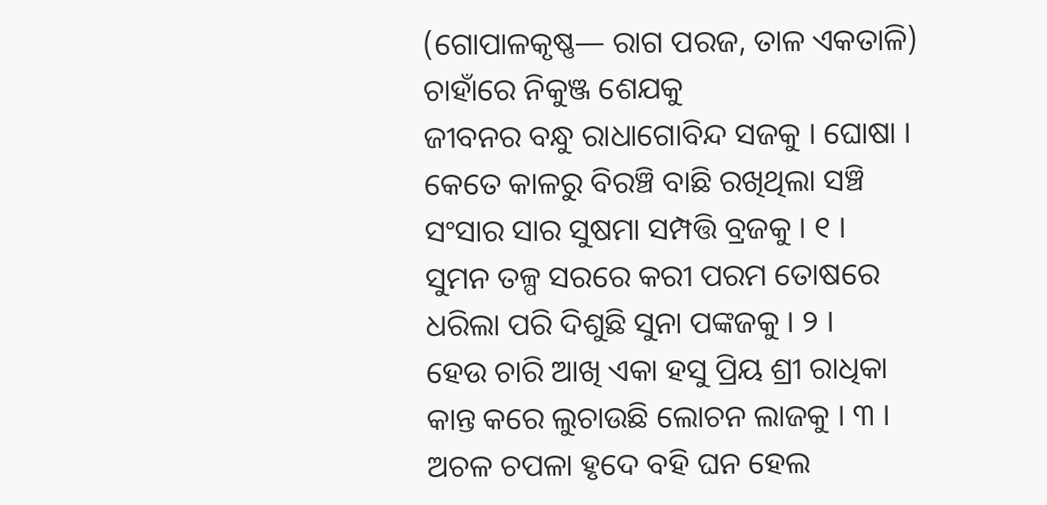(ଗୋପାଳକୃଷ୍ଣ— ରାଗ ପରଜ, ତାଳ ଏକତାଳି)
ଚାହାଁରେ ନିକୁଞ୍ଜ ଶେଯକୁ
ଜୀବନର ବନ୍ଧୁ ରାଧାଗୋବିନ୍ଦ ସଜକୁ । ଘୋଷା ।
କେତେ କାଳରୁ ବିରଞ୍ଚି ବାଛି ରଖିଥିଲା ସଞ୍ଚି
ସଂସାର ସାର ସୁଷମା ସମ୍ପତ୍ତି ବ୍ରଜକୁ । ୧ ।
ସୁମନ ତଳ୍ପ ସରରେ କରୀ ପରମ ତୋଷରେ
ଧରିଲା ପରି ଦିଶୁଛି ସୁନା ପଙ୍କଜକୁ । ୨ ।
ହେଉ ଚାରି ଆଖି ଏକା ହସୁ ପ୍ରିୟ ଶ୍ରୀ ରାଧିକା
କାନ୍ତ କରେ ଲୁଚାଉଛି ଲୋଚନ ଲାଜକୁ । ୩ ।
ଅଚଳ ଚପଳା ହୃଦେ ବହି ଘନ ହେଲ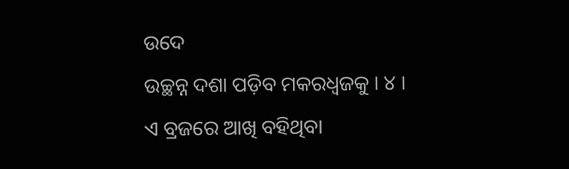ଉଦେ
ଉଚ୍ଛନ୍ନ ଦଶା ପଡ଼ିବ ମକରଧ୍ୱଜକୁ । ୪ ।
ଏ ବ୍ରଜରେ ଆଖି ବହିଥିବା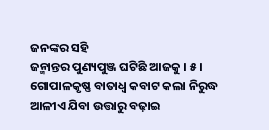ଜନଙ୍କର ସହି
ଜନ୍ମାନ୍ତର ପୁଣ୍ୟପୁଞ୍ଜ ଘଟିଛି ଆଜକୁ । ୫ ।
ଗୋପାଳକୃଷ୍ଣ ବାତାଧ୍ୱ କବାଟ କଲା ନିରୁଦ୍ଧ
ଆଳୀଏ ଯିବା ଉତ୍ତାରୁ ବଢ଼ାଇ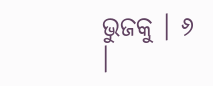ଭୁଜକୁ । ୬ ।